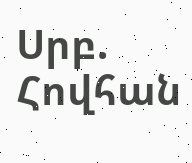Սրբ. Հովհան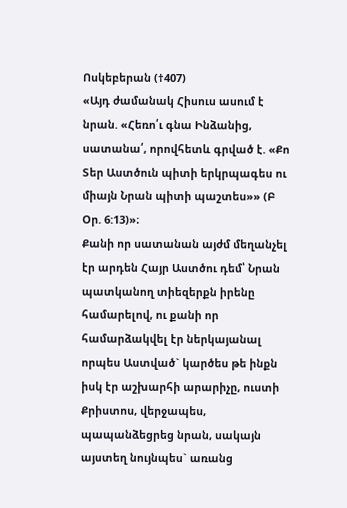Ոսկեբերան (†407)
«Այդ ժամանակ Հիսուս ասում է նրան. «Հեռո՛ւ գնա Ինձանից, սատանա՛, որովհետև գրված է. «Քո Տեր Աստծուն պիտի երկրպագես ու միայն Նրան պիտի պաշտես»» (Բ Օր. 6:13)»։
Քանի որ սատանան այժմ մեղանչել էր արդեն Հայր Աստծու դեմ՝ Նրան պատկանող տիեզերքն իրենը համարելով, ու քանի որ համարձակվել էր ներկայանալ որպես Աստված` կարծես թե ինքն իսկ էր աշխարհի արարիչը, ուստի Քրիստոս, վերջապես, պապանձեցրեց նրան, սակայն այստեղ նույնպես` առանց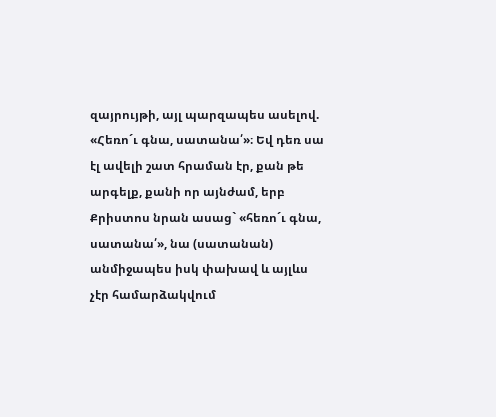զայրույթի, այլ պարզապես ասելով. «Հեռո´ւ գնա, սատանա՛»։ Եվ դեռ սա էլ ավելի շատ հրաման էր, քան թե արգելք, քանի որ այնժամ, երբ Քրիստոս նրան ասաց` «հեռո´ւ գնա, սատանա՛», նա (սատանան) անմիջապես իսկ փախավ և այլևս չէր համարձակվում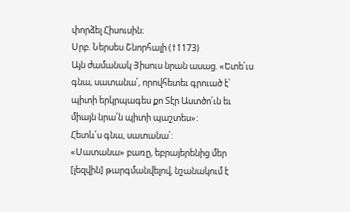փորձել Հիսուսին։
Սրբ. Ներսես Շնորհալի (†1173)
Այն ժամանակ Յիսուս նրան ասաց. «Ետե՛ւս գնա, սատանա՛, որովհետեւ գրուած է՝ պիտի երկրպագես քո Տէր Աստծո՛ւն եւ միայն նրա՛ն պիտի պաշտես»:
Հետև՛ս գնա, սատանա՛:
«Սատանա» բառը, եբրայերենից մեր [լեզվին] թարգմանվելով, նշանակում է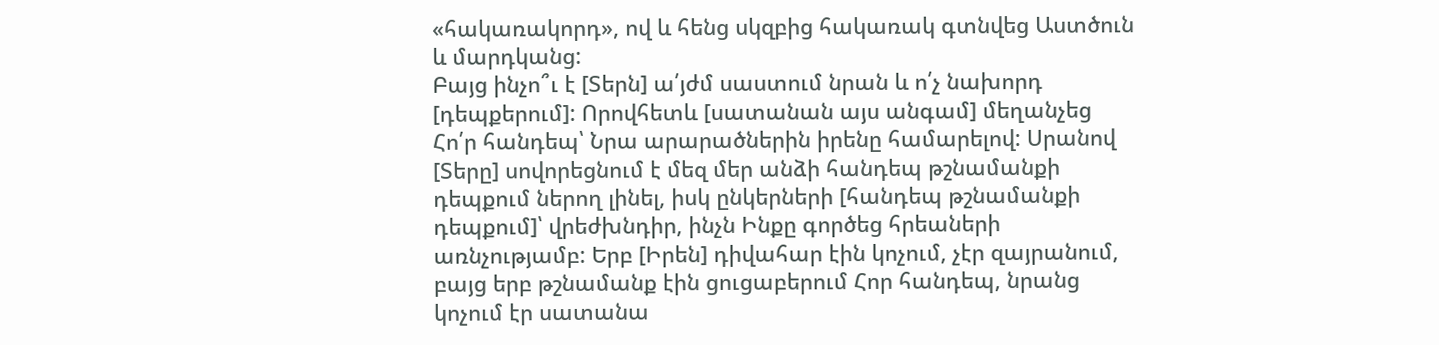«հակառակորդ», ով և հենց սկզբից հակառակ գտնվեց Աստծուն և մարդկանց:
Բայց ինչո՞ւ է [Տերն] ա՛յժմ սաստում նրան և ո՛չ նախորդ [դեպքերում]: Որովհետև [սատանան այս անգամ] մեղանչեց Հո՛ր հանդեպ՝ Նրա արարածներին իրենը համարելով: Սրանով [Տերը] սովորեցնում է մեզ մեր անձի հանդեպ թշնամանքի դեպքում ներող լինել, իսկ ընկերների [հանդեպ թշնամանքի դեպքում]՝ վրեժխնդիր, ինչն Ինքը գործեց հրեաների առնչությամբ: Երբ [Իրեն] դիվահար էին կոչում, չէր զայրանում, բայց երբ թշնամանք էին ցուցաբերում Հոր հանդեպ, նրանց կոչում էր սատանա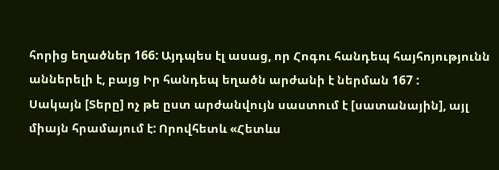հորից եղածներ 166: Այդպես էլ ասաց, որ Հոգու հանդեպ հայհոյությունն աններելի է, բայց Իր հանդեպ եղածն արժանի է ներման 167 :
Սակայն [Տերը] ոչ թե ըստ արժանվույն սաստում է [սատանային], այլ միայն հրամայում է: Որովհետև «Հետևս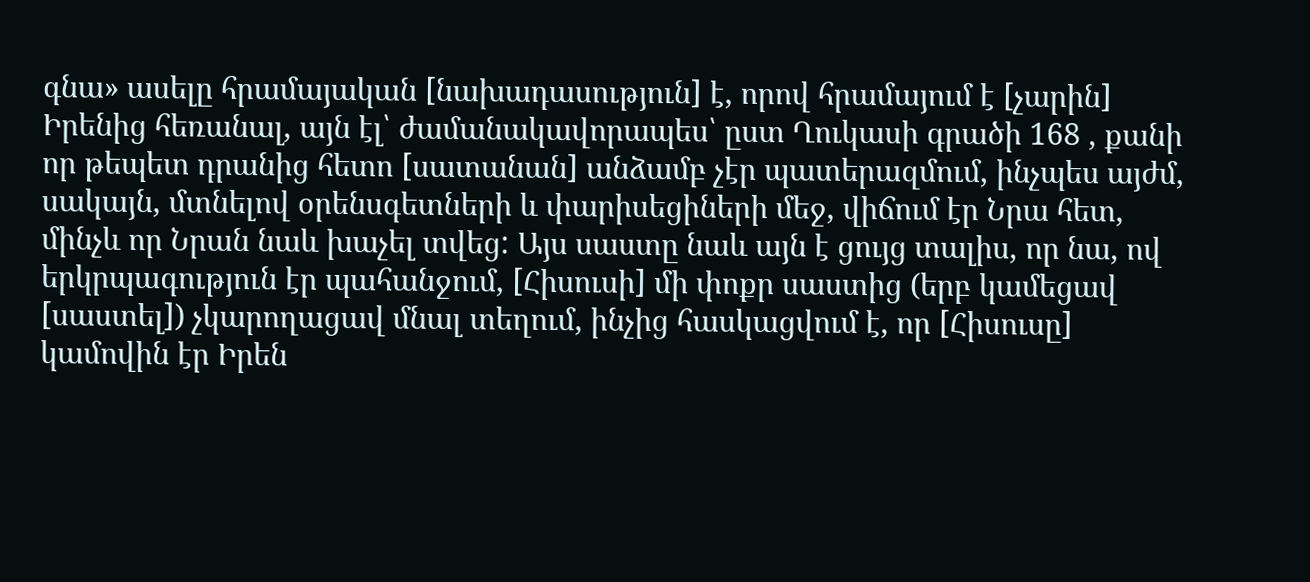գնա» ասելը հրամայական [նախադասություն] է, որով հրամայում է [չարին] Իրենից հեռանալ, այն էլ՝ ժամանակավորապես՝ ըստ Ղուկասի գրածի 168 , քանի որ թեպետ դրանից հետո [սատանան] անձամբ չէր պատերազմում, ինչպես այժմ, սակայն, մտնելով օրենսգետների և փարիսեցիների մեջ, վիճում էր Նրա հետ, մինչև որ Նրան նաև խաչել տվեց: Այս սաստը նաև այն է ցույց տալիս, որ նա, ով երկրպագություն էր պահանջում, [Հիսուսի] մի փոքր սաստից (երբ կամեցավ [սաստել]) չկարողացավ մնալ տեղում, ինչից հասկացվում է, որ [Հիսուսը] կամովին էր Իրեն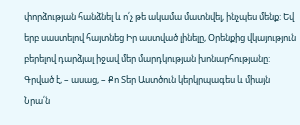փորձության հանձնել և ո՛չ թե ակամա մատնվել, ինչպես մենք: Եվ երբ սաստելով հայտնեց Իր աստված լինելը, Օրենքից վկայություն բերելով դարձյալ իջավ մեր մարդկության խոնարհությանը:
Գրված է, – ասաց, – Քո Տեր Աստծուն կերկրպագես և միայն Նրա՛ն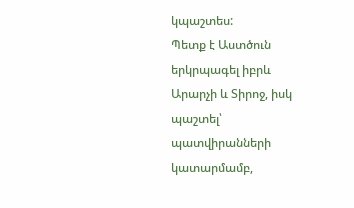կպաշտես:
Պետք է Աստծուն երկրպագել իբրև Արարչի և Տիրոջ, իսկ պաշտել՝ պատվիրանների կատարմամբ,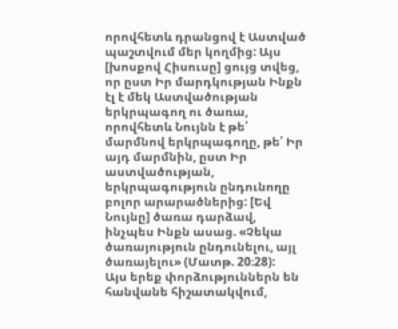որովհետև դրանցով է Աստված պաշտվում մեր կողմից: Այս [խոսքով Հիսուսը] ցույց տվեց, որ ըստ Իր մարդկության Ինքն էլ է մեկ Աստվածության երկրպագող ու ծառա, որովհետև Նույնն է թե՛ մարմնով երկրպագողը, թե՛ Իր այդ մարմնին, ըստ Իր աստվածության, երկրպագություն ընդունողը բոլոր արարածներից: [Եվ Նույնը] ծառա դարձավ, ինչպես Ինքն ասաց. «Չեկա ծառայություն ընդունելու, այլ ծառայելու» (Մատթ. 20։28):
Այս երեք փորձություններն են հանվանե հիշատակվում,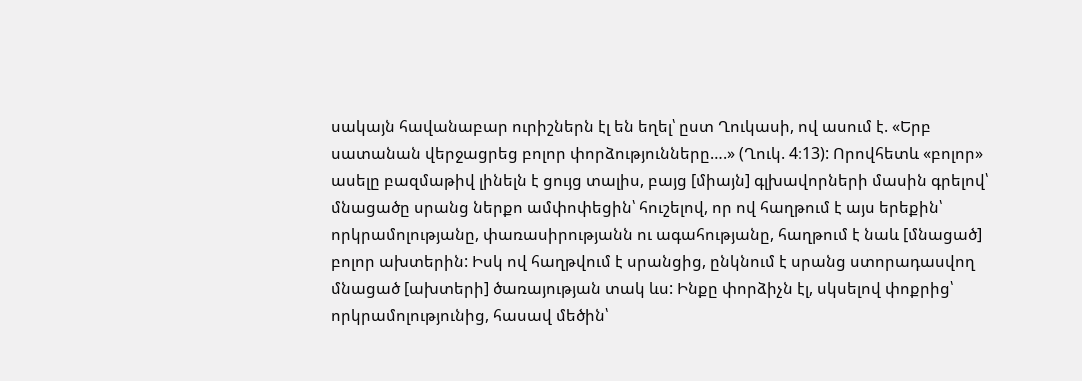սակայն հավանաբար ուրիշներն էլ են եղել՝ ըստ Ղուկասի, ով ասում է. «Երբ սատանան վերջացրեց բոլոր փորձությունները….» (Ղուկ. 4։13): Որովհետև «բոլոր» ասելը բազմաթիվ լինելն է ցույց տալիս, բայց [միայն] գլխավորների մասին գրելով՝ մնացածը սրանց ներքո ամփոփեցին՝ հուշելով, որ ով հաղթում է այս երեքին՝ որկրամոլությանը, փառասիրությանն ու ագահությանը, հաղթում է նաև [մնացած] բոլոր ախտերին: Իսկ ով հաղթվում է սրանցից, ընկնում է սրանց ստորադասվող մնացած [ախտերի] ծառայության տակ ևս: Ինքը փորձիչն էլ, սկսելով փոքրից՝ որկրամոլությունից, հասավ մեծին՝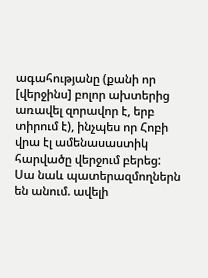ագահությանը (քանի որ [վերջինս] բոլոր ախտերից առավել զորավոր է, երբ տիրում է), ինչպես որ Հոբի վրա էլ ամենասաստիկ հարվածը վերջում բերեց: Սա նաև պատերազմողներն են անում. ավելի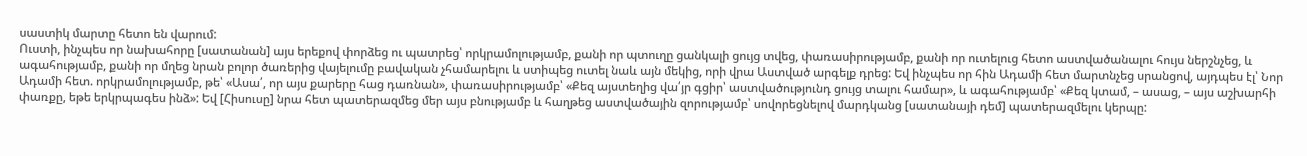սաստիկ մարտը հետո են վարում:
Ուստի, ինչպես որ նախահորը [սատանան] այս երեքով փորձեց ու պատրեց՝ որկրամոլությամբ, քանի որ պտուղը ցանկալի ցույց տվեց, փառասիրությամբ, քանի որ ուտելուց հետո աստվածանալու հույս ներշնչեց, և ագահությամբ, քանի որ մղեց նրան բոլոր ծառերից վայելումը բավական չհամարելու և ստիպեց ուտել նաև այն մեկից, որի վրա Աստված արգելք դրեց: Եվ ինչպես որ հին Ադամի հետ մարտնչեց սրանցով, այդպես էլ՝ Նոր Ադամի հետ. որկրամոլությամբ, թե՝ «Ասա՛, որ այս քարերը հաց դառնան», փառասիրությամբ՝ «Քեզ այստեղից վա՛յր գցիր՝ աստվածությունդ ցույց տալու համար», և ագահությամբ՝ «Քեզ կտամ, – ասաց, – այս աշխարհի փառքը, եթե երկրպագես ինձ»: Եվ [Հիսուսը] նրա հետ պատերազմեց մեր այս բնությամբ և հաղթեց աստվածային զորությամբ՝ սովորեցնելով մարդկանց [սատանայի դեմ] պատերազմելու կերպը: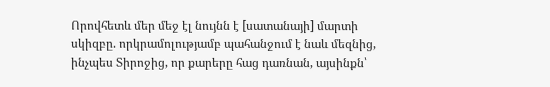Որովհետև մեր մեջ էլ նույնն է [սատանայի] մարտի սկիզբը. որկրամոլությամբ պահանջում է նաև մեզնից, ինչպես Տիրոջից, որ քարերը հաց դառնան, այսինքն՝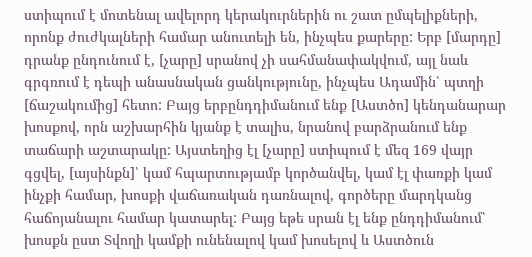ստիպում է մոտենալ ավելորդ կերակուրներին ու շատ ըմպելիքների, որոնք ժուժկալների համար անուտելի են, ինչպես քարերը: Երբ [մարդը] դրանք ընդունում է, [չարը] սրանով չի սահմանափակվում, այլ նաև գրգռում է դեպի անասնական ցանկությունը, ինչպես Ադամին՝ պտղի [ճաշակումից] հետո: Բայց երբընդդիմանում ենք [Աստծո] կենդանարար խոսքով, որն աշխարհին կյանք է տալիս, նրանով բարձրանում ենք տաճարի աշտարակը: Այստեղից էլ [չարը] ստիպում է մեզ 169 վայր գցվել, [այսինքն]՝ կամ հպարտությամբ կործանվել, կամ էլ փառքի կամ ինչքի համար, խոսքի վաճառական դառնալով, գործերը մարդկանց հաճոյանալու համար կատարել: Բայց եթե սրան էլ ենք ընդդիմանում՝ խոսքն ըստ Տվողի կամքի ունենալով կամ խոսելով և Աստծուն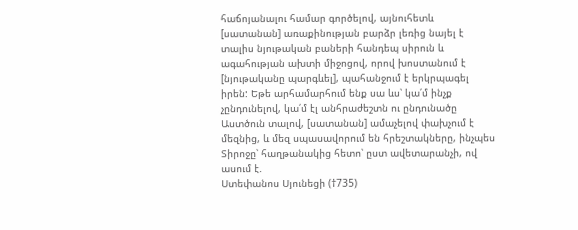հաճոյանալու համար գործելով, այնուհետև [սատանան] առաքինության բարձր լեռից նայել է տալիս նյութական բաների հանդեպ սիրուն և ագահության ախտի միջոցով, որով խոստանում է [նյութականը պարգևել], պահանջում է երկրպագել իրեն: Եթե արհամարհում ենք սա ևս՝ կա՛մ ինչք չընդունելով, կա՛մ էլ անհրաժեշտն ու ընդունածը Աստծուն տալով, [սատանան] ամաչելով փախչում է մեզնից, և մեզ սպասավորում են հրեշտակները, ինչպես Տիրոջը՝ հաղթանակից հետո՝ ըստ ավետարանչի, ով ասում է.
Ստեփանոս Սյունեցի (†735)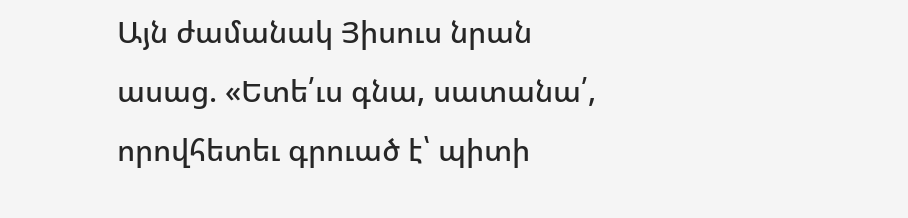Այն ժամանակ Յիսուս նրան ասաց. «Ետե՛ւս գնա, սատանա՛, որովհետեւ գրուած է՝ պիտի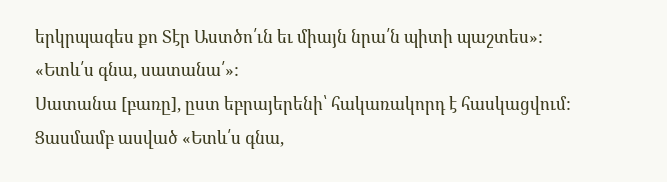երկրպագես քո Տէր Աստծո՛ւն եւ միայն նրա՛ն պիտի պաշտես»:
«Ետև՛ս գնա, սատանա՛»:
Սատանա [բառը], ըստ եբրայերենի՝ հակառակորդ է հասկացվում: Ցասմամբ ասված «Ետև՛ս գնա,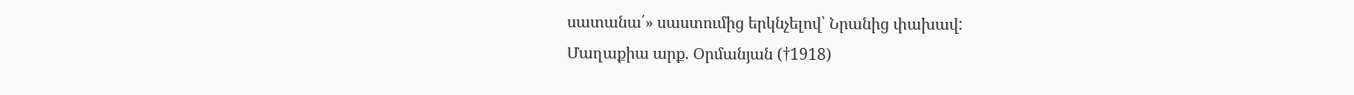սատանա՛» սաստումից երկնչելով՝ Նրանից փախավ:
Մաղաքիա արք. Օրմանյան (†1918)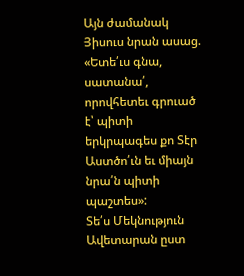Այն ժամանակ Յիսուս նրան ասաց. «Ետե՛ւս գնա, սատանա՛, որովհետեւ գրուած է՝ պիտի երկրպագես քո Տէր Աստծո՛ւն եւ միայն նրա՛ն պիտի պաշտես»:
Տե՛ս Մեկնություն Ավետարան ըստ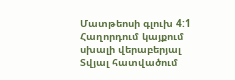Մատթեոսի գլուխ 4:1
Հաղորդում կայքում սխալի վերաբերյալ
Տվյալ հատվածում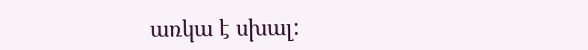առկա է սխալ: